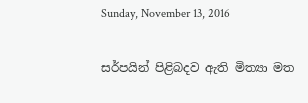Sunday, November 13, 2016

සර්පයින් පිළිබදව ඇති මිත්‍යා මත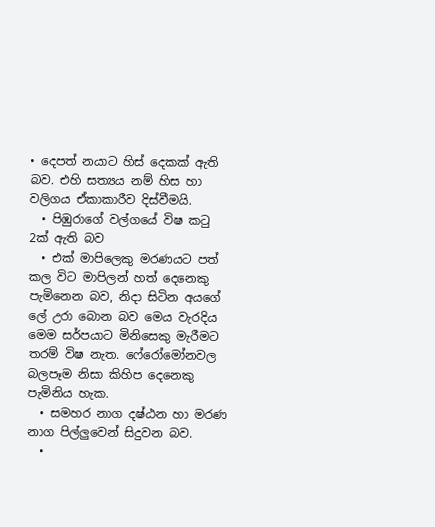• දෙපත් නයාට හිස් දෙකක් ඇති බව. එහි සත්‍යය නම් හිස හා වලිගය ඒකාකාරීව දිස්වීමයි.
  • පිඹුරාගේ වල්ගයේ විෂ කටු 2ක් ඇති බව
  • එක් මාපිලෙකු මරණයට පත් කල විට මාපිලන් හත් දෙනෙකු පැමිනෙන බව, නිදා සිටින අයගේ ලේ උරා බොන බව මෙය වැරදිය මෙම සර්පයාට මිනිසෙකු මැරීමට තරම් විෂ නැත. ෆේරෝමෝනවල බලපෑම නිසා කිහිප දෙනෙකු පැමිනිය හැක.
  • සමහර නාග දෂ්ඨන හා මරණ නාග පිල්ලුවෙන් සිදුවන බව.
  •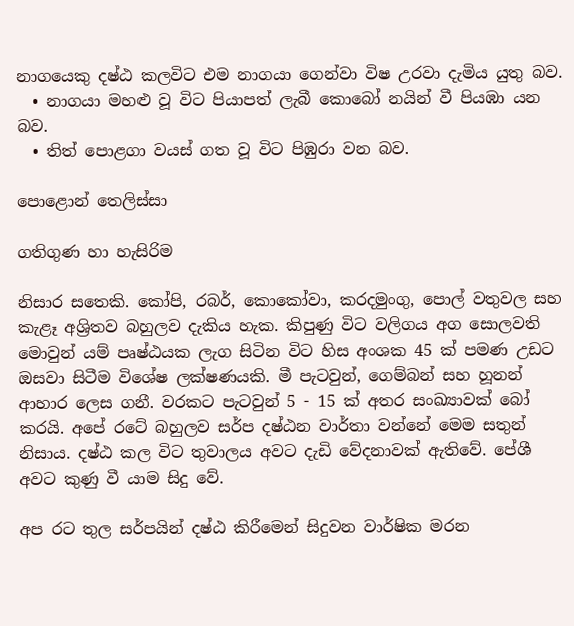නාගයෙකු දෂ්ඨ කලවිට එම නාගයා ගෙන්වා විෂ උරවා දැමිය යුතු බව.
  • නාගයා මහළු වූ විට පියාපත් ලැබී කොබෝ නයින් වී පියඹා යන බව.
  • තිත් පොළගා වයස් ගත වූ විට පිඹුරා වන බව.

පොළොන් තෙලිස්සා

ගතිගුණ හා හැසිරිම

නිසාර සතෙකි. කෝපි, රබර්, කොකෝවා, කරදමුංගු, පොල් වතුවල සහ කැළෑ අශ්‍රිතව බහුලව දැකිය හැක. කිපුණු විට වලිගය අග සොලවති මොවුන් යම් පෘෂ්ඨයක ලැග සිටින විට හිස අංශක 45 ක් පමණ උඩට  ඔසවා සිටීම විශේෂ ලක්ෂණයකි. මී පැටවුන්, ගෙම්බන් සහ හූනන් ආහාර ලෙස ගනී. වරකට පැටවුන් 5 - 15 ක් අතර සංඛ්‍යාවක් බෝ කරයි. අපේ රටේ බහුලව සර්ප දෂ්ඨන වාර්තා වන්නේ මෙම සතුන් නිසාය. දෂ්ඨ කල විට තුවාලය අවට දැඩි වේදනාවක් ඇතිවේ. පේශී අවට කුණු වී යාම සිදු වේ.

අප රට තුල සර්පයින් දෂ්ඨ කිරීමෙන් සිදුවන වාර්ෂික මරන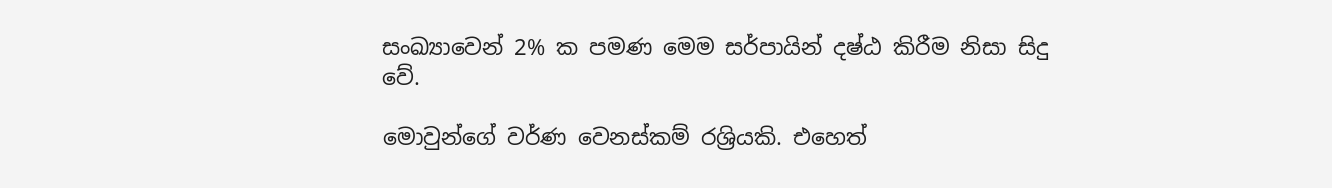සංඛ්‍යාවෙන් 2% ක පමණ මෙම සර්පායින් දෂ්ඨ කිරීම නිසා සිදු වේ.

මොවුන්ගේ වර්ණ වෙනස්කම් රශ්‍රියකි. එහෙත්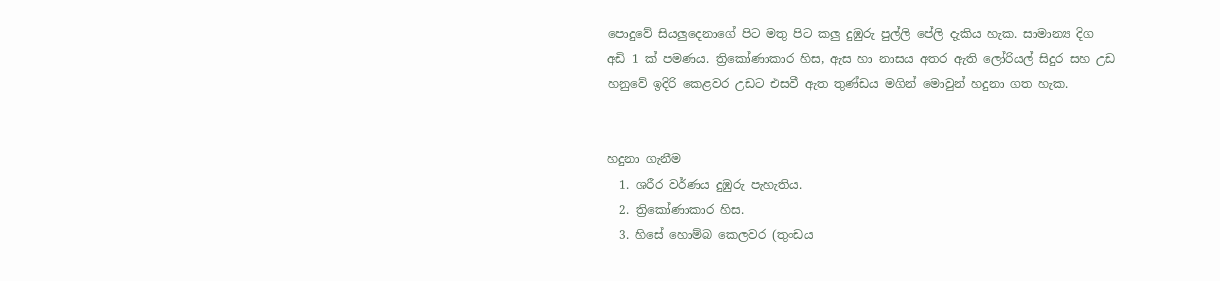පොදුවේ සියලුදෙනාගේ පිට මතු පිට කලු දුඹුරු පුල්ලි පේලි දැකිය හැක. සාමාන්‍ය දිග අඩි 1 ක් පමණය. ත්‍රිකෝණාකාර හිස, ඇස හා නාසය අතර ඇති ලෝරියල් සිදුර සහ උඩ හනුවේ ඉදිරි කෙළවර උඩට එසවී ඇත තුණ්ඩය මගින් මොවුන් හදුනා ගත හැක.


හදුනා ගැනීම
  1. ශරීර වර්ණය දුඹුරු පැහැතිය.
  2. ත්‍රිකෝණාකාර හිස.
  3. හිසේ හොම්බ කෙලවර (තුංඩය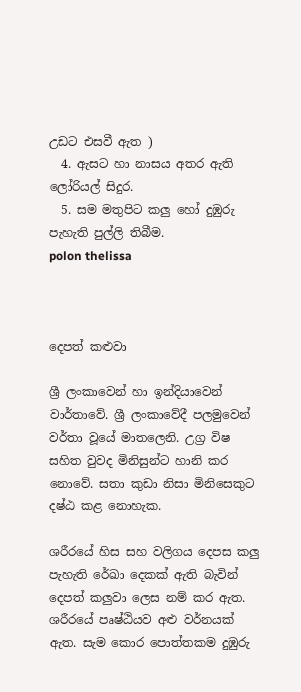උඩට එසවී ඇත )
  4. ඇසට හා නාසය අතර ඇති ලෝරියල් සිදුර.
  5. සම මතුපිට කලු හෝ දුඹුරු පැහැති පුල්ලි තිබීම.
polon thelissa



දෙපත් කළුවා

ශ්‍රී ලංකාවෙන් හා ඉන්දියාවෙන් වාර්තාවේ. ශ්‍රී ලංකාවේදී පලමුවෙන් වර්තා වූයේ මාතලෙනි. උග්‍ර විෂ සහිත වුවද මිනිසුන්ට හානි කර නොවේ. සතා කුඩා නිසා මිනිසෙකුට දෂ්ඨ කළ නොහැක.

ශරීරයේ හිස සහ වලිගය දෙපස කලු පැහැති රේඛා දෙකක් ඇති බැවින් දෙපත් කලුවා ලෙස නම් කර ඇත. ශරීරයේ පෘෂ්ඨියව අළු වර්නයක් ඇත. සැම කොර පොත්තකම දුඹුරු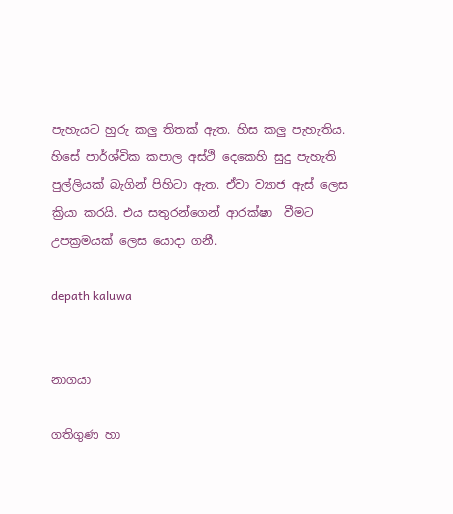පැහැයට හුරු කලු තිතක් ඇත. හිස කලු පැහැතිය. හිසේ පාර්ශ්වික කපාල අස්ථි දෙකෙහි සුදු පැහැති පුල්ලියක් බැගින් පිහිටා ඇත. ඒවා ව්‍යාජ ඇස් ලෙස ක්‍රියා කරයි. එය සතුරන්ගෙන් ආරක්ෂා  වීමට උපක්‍රමයක් ලෙස යොදා ගනී.

depath kaluwa


නාගයා

ගතිගුණ හා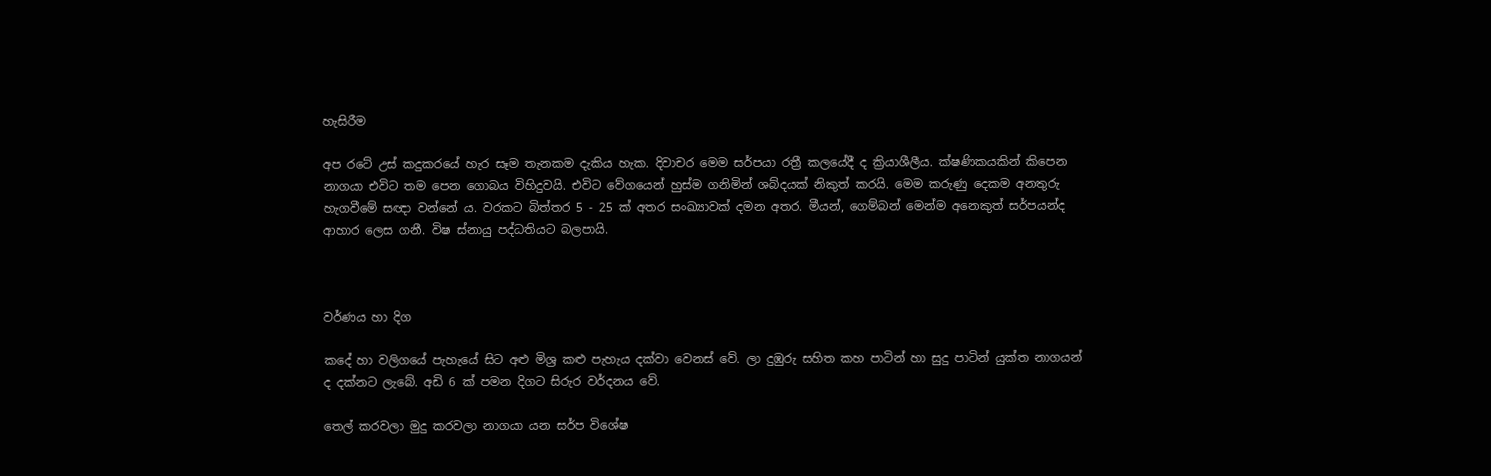හැසිරීම

අප රටේ උස් කදුකරයේ හැර සෑම තැනකම දැකිය හැක. දිවාචර මෙම සර්පයා රත්‍රී කලයේදී ද ක්‍රියාශීලීය. ක්ෂණිකයකින් කිපෙන නාගයා එවිට තම පෙන ගොබය විහිදුවයි. එවිට වේගයෙන් හුස්ම ගනිමින් ශබ්දයක් නිකුත් කරයි. මෙම කරුණු දෙකම අනතුරු හැගවීමේ සඥා වන්නේ ය. වරකට බිත්තර 5 - 25 ක් අතර සංඛ්‍යාවක් දමන අතර. මීයන්, ගෙම්බන් මෙන්ම අනෙකුත් සර්පයන්ද ආහාර ලෙස ගනී. විෂ ස්නායු පද්ධතියට බලපායි.



වර්ණය හා දිග

කදේ හා වලිගයේ පැහැයේ සිට අළු මිශ්‍ර කළු පැහැය දක්වා වෙනස් වේ. ලා දුඹුරු සහිත කහ පාටින් හා සුදු පාටින් යුක්ත නාගයන් ද දක්නට ලැබේ. අඩි 6 ක් පමන දිගට සිරුර වර්දනය වේ.

තෙල් කරවලා මුදු කරවලා නාගයා යන සර්ප විශේෂ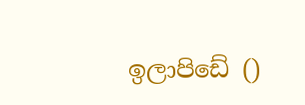ඉලාපිඩේ ()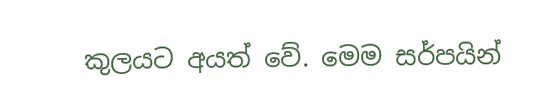කුලයට අයත් වේ. මෙම සර්පයින්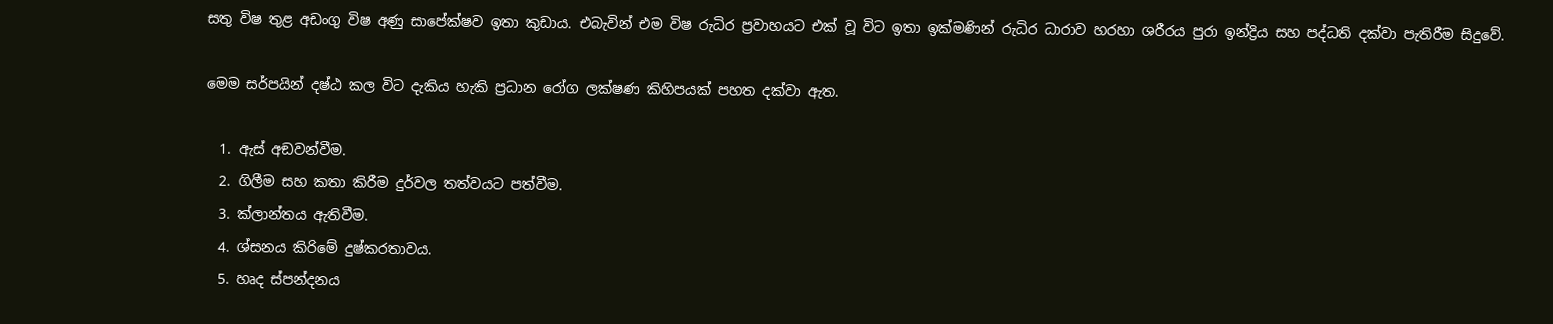සතු විෂ තුළ අඩංගු විෂ අණු සාපේක්ෂව ඉතා කුඩාය. එබැවින් එම විෂ රුධිර ප්‍රවාහයට එක් වූ විට ඉතා ඉක්මණින් රුධිර ධාරාව හරහා ශරීරය පුරා ඉන්ද්‍රිය සහ පද්ධති දක්වා පැතිරීම සිදුවේ.

මෙම සර්පයින් දෂ්ඨ කල විට දැකිය හැකි ප්‍රධාන රෝග ලක්ෂණ කිහිපයක් පහත දක්වා ඇත.

  1. ඇස් අඞවන්වීම.
  2. ගිලීම සහ කතා කිරීම දුර්වල තත්වයට පත්වීම.
  3. ක්ලාන්තය ඇතිවීම.
  4. ශ්සනය කිරිමේ දුෂ්කරතාවය.
  5. හෘද ස්පන්දනය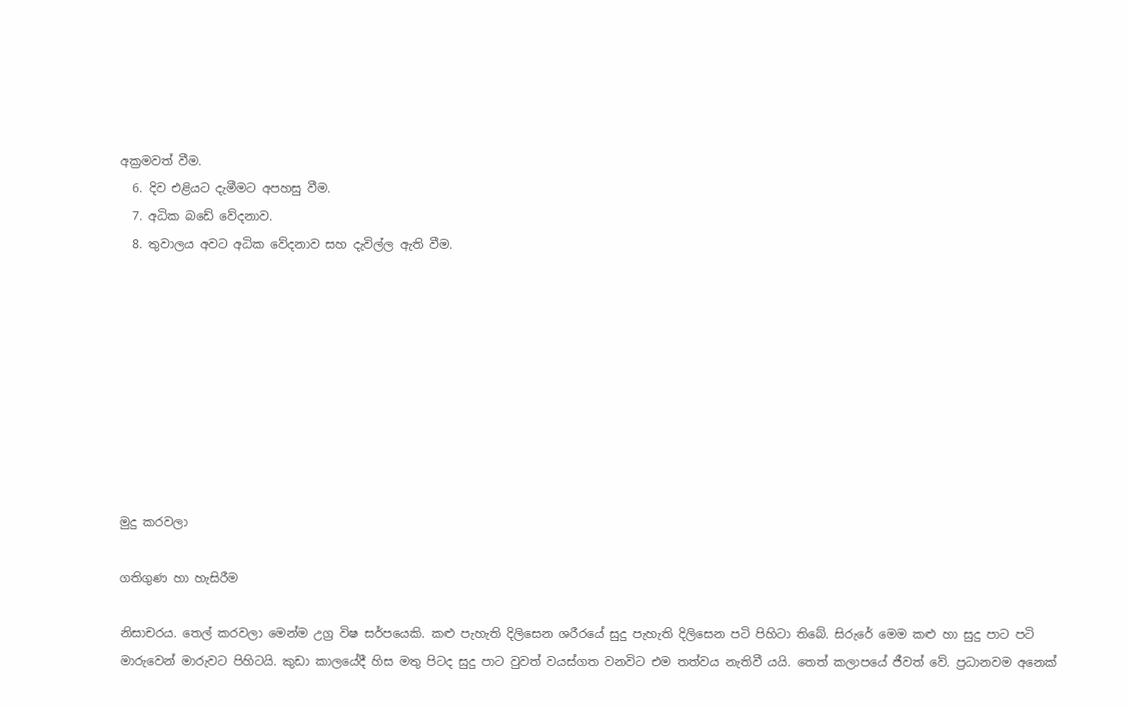අක්‍රමවත් වීම.
  6. දිව එළියට දැමීමට අපහසු වීම.
  7. අධික බඩේ වේදනාව.
  8. තුවාලය අවට අධික වේදනාව සහ දැවිල්ල ඇති වීම.









මුදු කරවලා

ගතිගුණ හා හැසිරීම

නිසාචරය. තෙල් කරවලා මෙන්ම උග්‍ර විෂ සර්පයෙකි. කළු පැහැති දිලිසෙන ශරීරයේ සුදු පැහැති දිලිසෙන පටි පිහිටා තිබේ. සිරුරේ මෙම කළු හා සුදු පාට පටි මාරුවෙන් මාරුවට පිහිටයි. කුඩා කාලයේදී හිස මතු පිටද සුදු පාට වුවත් වයස්ගත වනවිට එම තත්වය නැතිවී යයි. තෙත් කලාපයේ ජීවත් වේ. ප්‍රධානවම අනෙක්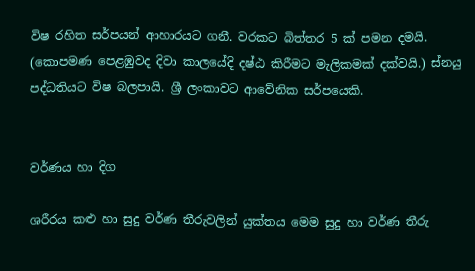විෂ රහිත සර්පයන් ආහාරයට ගනී. වරකට බිත්තර 5 ක් පමන දමයි. (කොපමණ පෙළඹුවද දිවා කාලයේදි දෂ්ඨ කිරීමට මැලිකමක් දක්වයි.) ස්නයු පද්ධතියට විෂ බලපායි. ශ්‍රී ලංකාවට ආවේනික සර්පයෙකි.


වර්ණය හා දිග

ශරීරය කළු හා සුදු වර්ණ තීරුවලින් ‍යුක්තය මෙම සුදු හා වර්ණ තීරු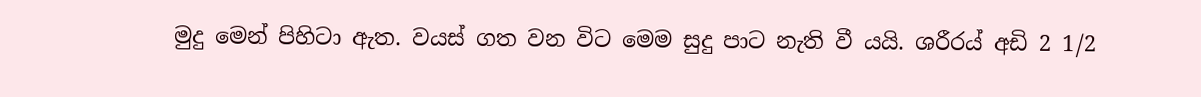මුදු මෙන් පිහිටා ඇත. වයස් ගත වන විට මෙම සුදු පාට නැති වී යයි. ශරීරය් අඩි 2 1/2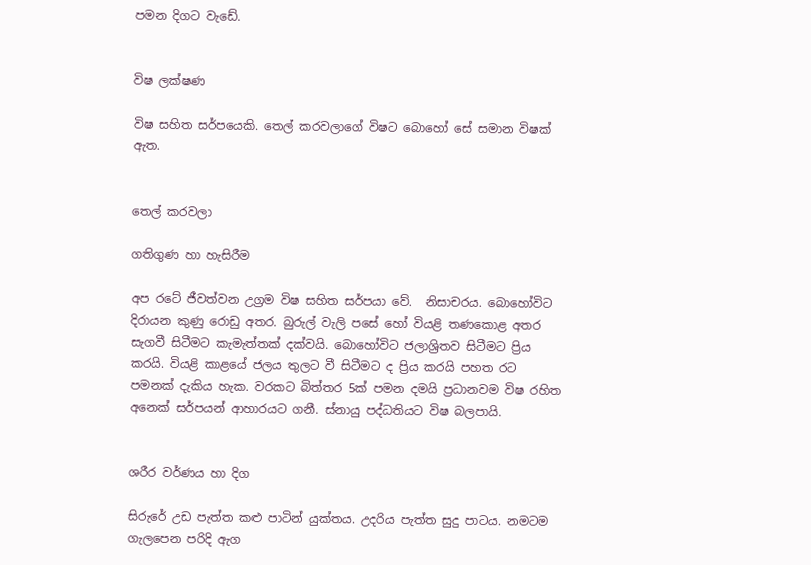පමන දිගට වැඩේ.


විෂ ලක්ෂණ

විෂ සහිත සර්පයෙකි. තෙල් කරවලාගේ විෂට බොහෝ සේ සමාන විෂක් ඇත.


තෙල් කරවලා

ගතිගුණ හා හැසිරීම

අප රටේ ජීවත්වන උග්‍රම විෂ සහිත සර්පයා වේ.  නිසාචරය. බොහෝවිට දිරායන කුණු රොඩු අතර. බුරුල් වැලි පසේ හෝ වියළි තණකොළ අතර සැගවී සිටීමට කැමැත්තක් දක්වයි. බොහෝවිට ජලාශ්‍රිතව සිටීමට ප්‍රිය කරයි. වියළි කාළයේ ජලය තුලට වී සිටීමට ද ප්‍රිය කරයි පහත රට පමනක් දැකිය හැක. වරකට බිත්තර 5ක් පමන දමයි ප්‍රධානවම විෂ රහිත අනෙක් සර්පයන් ආහාරයට ගනී. ස්නායු පද්ධතියට විෂ බලපායි.


ශරීර වර්ණය හා දිග

සිරුරේ උඩ පැත්ත කළු පාටින් යුක්තය. උදරිය පැත්ත සුදු පාටය. නමටම ගැලපෙන පරිදි ඇග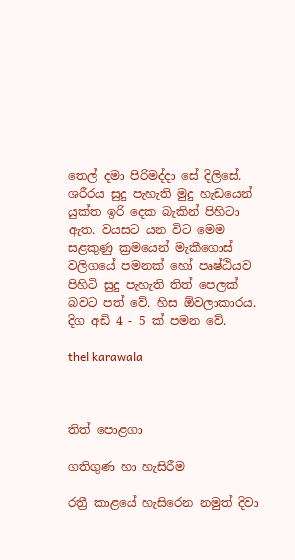තෙල් දමා පිරිමද්දා සේ දිලිසේ. ශරීරය සුදු පැහැති මුදු හැඩයෙන් යුක්ත ඉරි දෙක බැකින් පිහිටා ඇත. වයසට යන විට මෙම සළකුණු ක්‍රමයෙන් මැකීගොස් වලිගයේ පමනක් හෝ පෘෂ්ඨියව පිහිටි සුදු පැහැති තිත් පෙලක් බවට පත් වේ. හිස ඕවලාකාරය. දිග අඩි 4 - 5 ක් පමන වේ.

thel karawala



තිත් පොළගා

ගතිගුණ හා හැසිරීම

රත්‍රී කාළයේ හැසිරෙන නමුත් දිවා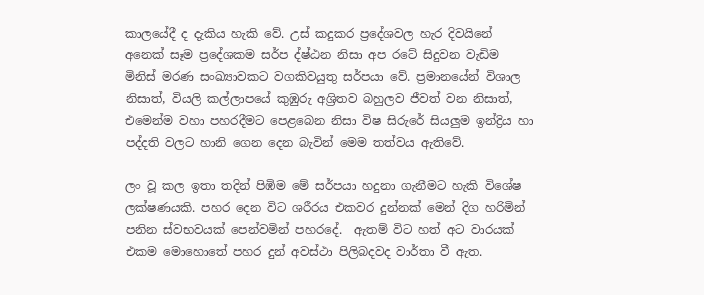කාලයේදී ද දැකිය හැකි වේ. උස් කදුකර ප්‍රදේශවල හැර දිවයිනේ අනෙක් සෑම ප්‍රදේශකම සර්ප ද්ෂ්ඨන නිසා අප රටේ සිදුවන වැඩිම මිනිස් මරණ සංඛ්‍යාවකට වගකිවයුතු සර්පයා වේ. ප්‍රමානයේන් විශාල නිසාත්, වියලි කල්ලාපයේ කුඹුරු අශ්‍රිතව බහුලව ජීවත් වන නිසාත්, එමෙන්ම වහා පහරදීමට පෙළබෙන නිසා විෂ සිරුරේ සියලුම ඉන්ද්‍රිය හා පද්දති වලට හානි ගෙන දෙන බැවින් මෙම තත්වය ඇතිවේ.

ලං වූ කල ඉතා තදින් පිඹිම මේ සර්පයා හදුනා ගැනීමට හැකි විශේෂ ලක්ෂණයකි. පහර දෙන විට ශරීරය එකවර දුන්නක් මෙන් දිග හරිමින් පනින ස්වභවයක් පෙන්වමින් පහරදේ.  ඇතම් විට හත් අට වාරයක් එකම මොහොතේ පහර දුන් අවස්ථා පිලිබදවද වාර්තා වී ඇත.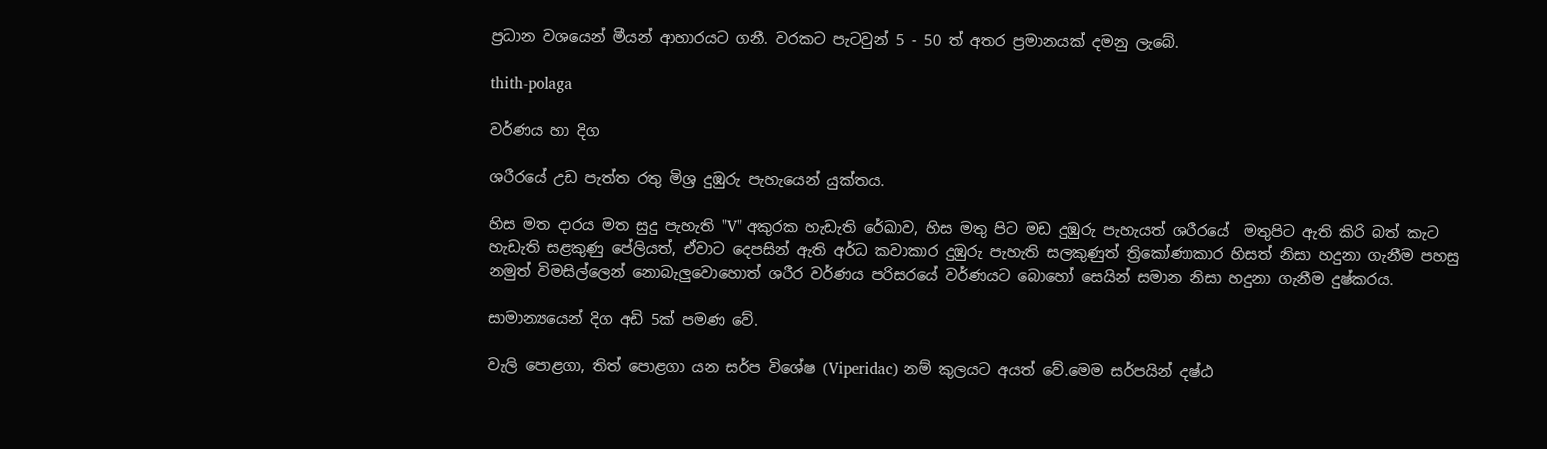ප්‍රධාන වශයෙන් මීයන් ආහාරයට ගනී. වරකට පැටවුන් 5 - 50 ත් අතර ප්‍රමානයක් දමනු ලැබේ.

thith-polaga

වර්ණය හා දිග

ශරීරයේ උඩ පැත්ත රතු මිශ්‍ර දුඹුරු පැහැයෙන් යුක්තය.

හිස මත දාරය මත සුදු පැහැති "V" අකුරක හැඩැති රේඛාව, හිස මතු පිට මඩ දුඹුරු පැහැයත් ශරීරයේ  මතුපිට ඇති කිරි බත් කැට හැඩැති සළකුණු පේලියත්, ඒවාට දෙපසින් ඇති අර්ධ කවාකාර දුඹුරු පැහැති සලකුණුත් ත්‍රිකෝණාකාර හිසත් නිසා හදුනා ගැනීම පහසු නමුත් විමසිල්ලෙන් නොබැලුවොහොත් ශරීර වර්ණය පරිසරයේ වර්ණයට බොහෝ සෙයින් සමාන නිසා හදුනා ගැනීම දුෂ්කරය.

සාමාන්‍යයෙන් දිග අඩි 5ක් පමණ වේ.

වැලි පොළගා, තිත් පොළගා යන සර්ප විශේෂ (Viperidac) නම් කුලයට අයත් වේ.මෙම සර්පයින් දෂ්ඨ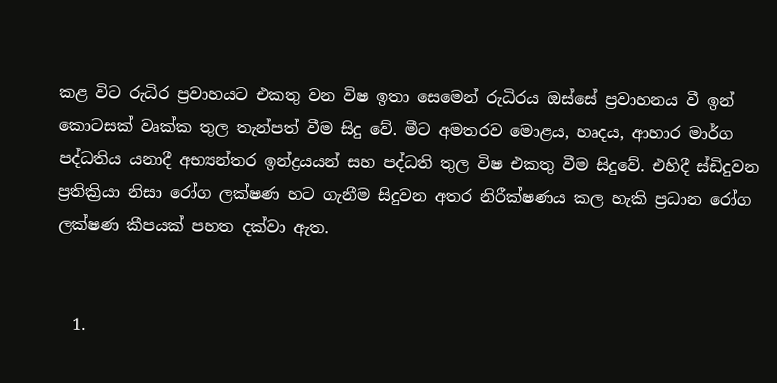කළ විට රුධිර ප්‍රවාහයට එකතු වන විෂ ඉතා සෙමෙන් රුධිරය ඔස්සේ ප්‍රවාහනය වී ඉන් කොටසක් වෘක්ක තුල තැන්පත් වීම සිදු වේ. මීට අමතරව මොළය, හෘදය, ආහාර මාර්ග පද්ධතිය යනාදී අභ්‍යන්තර ඉන්ද්‍රයයන් සහ පද්ධති තුල විෂ එකතු වීම සිදුවේ. එහිදී ස්ඩිදුවන ප්‍රතික්‍රියා නිසා රෝග ලක්ෂණ හට ගැනීම සිදුවන අතර නිරීක්ෂණය කල හැකි ප්‍රධාන රෝග ලක්ෂණ කීපයක් පහත දක්වා ඇත.


  1.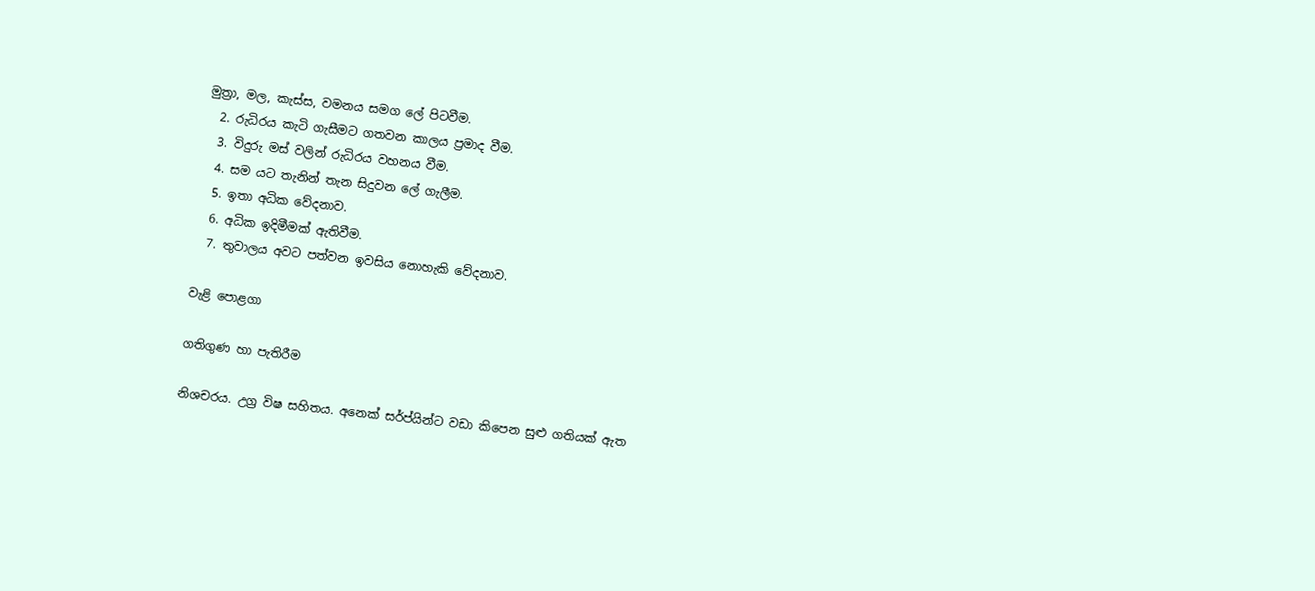මුත්‍රා, මල, කැස්ස, වමනය සමග ලේ පිටවීම.
  2. රුධිරය කැටි ගැසීමට ගතවන කාලය ප්‍රමාද වීම.
  3. විදුරු මස් වලින් රුධිරය වහනය වීම.
  4. සම යට තැනින් තැන සිදුවන ලේ ගැලීම.
  5. ඉතා අධික වේදනාව.
  6. අධික ඉදිමීමක් ඇතිවීම.
  7. තුවාලය අවට පත්වන ඉවසිය නොහැකි වේදනාව.

වැළි පොළගා

ගතිගුණ හා පැතිරීම

නිශචරය. උග්‍ර විෂ සහිතය. අනෙක් සර්ප්යින්ට වඩා කිපෙන සුළු ගතියක් ඇත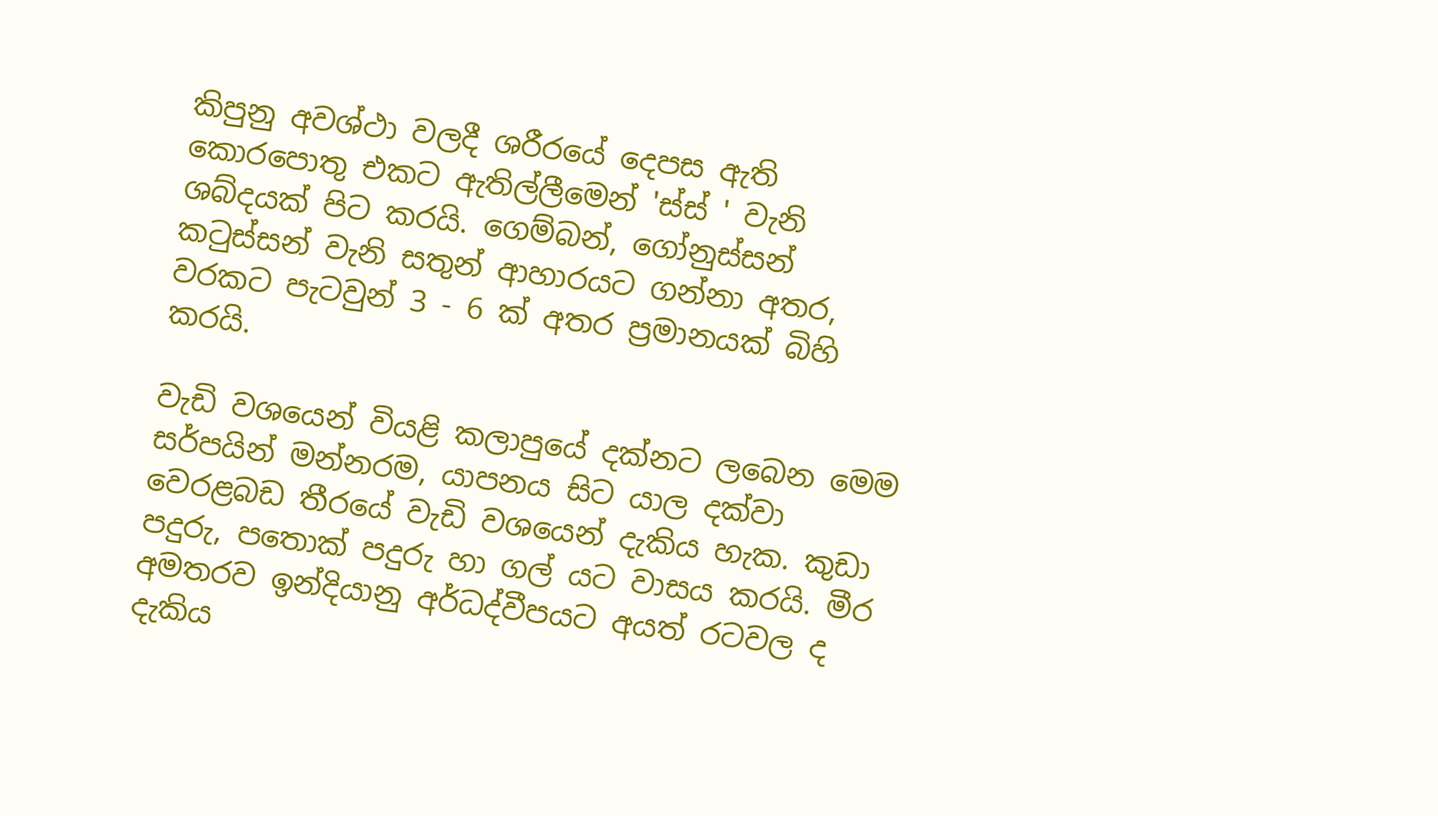කිපුනු අවශ්ථා වලදී ශරීරයේ දෙපස ඇති කොරපොතු එකට ඇතිල්ලීමෙන් 'ස්ස් ' වැනි ශබ්දයක් පිට කරයි. ගෙම්බන්, ගෝනුස්සන් කටුස්සන් වැනි සතුන් ආහාරයට ගන්නා අතර, වරකට පැටවුන් 3 - 6 ක් අතර ප්‍රමානයක් බිහි කරයි.

වැඩි වශයෙන් වියළි කලාපුයේ දක්නට ලබෙන මෙම සර්පයින් මන්නරම, යාපනය සිට යාල දක්වා වෙරළබඩ තීරයේ වැඩි වශයෙන් දැකිය හැක. කුඩා පදුරු, පතොක් පදුරු හා ගල් යට වාසය කරයි. මීර අමතරව ඉන්දියානු අර්ධද්වීපයට අයත් රටවල ද දැකිය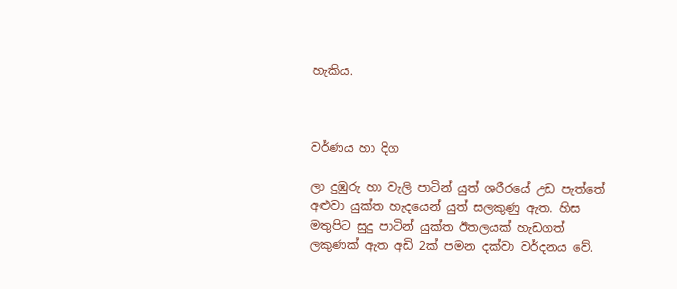හැකිය.



වර්ණය හා දිග

ලා දුඹුරු හා වැලි පාටින් යුත් ශරීරයේ උඩ පැත්තේ අළුවා යුක්ත හැදයෙන් යුත් සලකුණු ඇත. හිස මතුපිට සුදු පාටින් යුක්ත ඊතලයක් හැඩගත් ලකුණක් ඇත අඩි 2ක් පමන දක්වා වර්දනය වේ.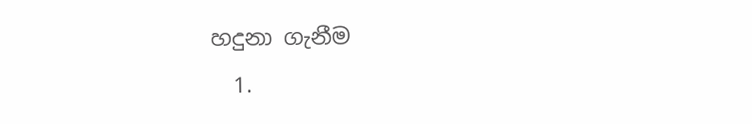හදුනා ගැනීම
  1.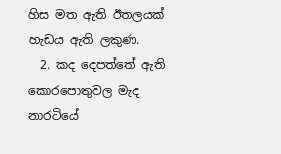හිස මත ඇති ඊතලයක් හැඩය ඇති ලකුණ.
  2. කද දෙපත්තේ ඇති කොරපොතුවල මැද නාරටියේ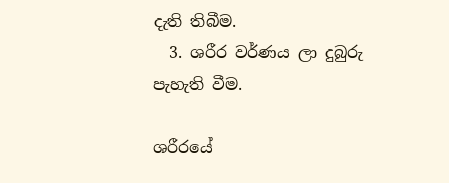දැති තිබීම.
  3. ශරීර වර්ණය ලා දුබුරු පැහැති වීම.

ශරීරයේ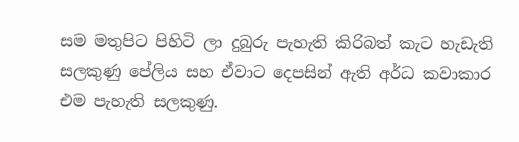සම මතුපිට පිහිටි ලා දුබුරු පැහැති කිරිබත් කැට හැඩැති සලකුණු පේලිය සහ ඒවාට දෙපසින් ඇති අර්ධ කවාකාර එම පැහැති සලකුණු.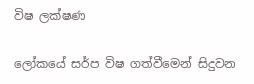විෂ ලක්ෂණ

ලෝකයේ සර්ප විෂ ගත්වීමෙන් සිදුවන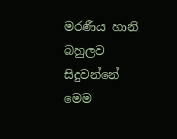මරණීය හානි බහුලව සිදුවන්නේ මෙම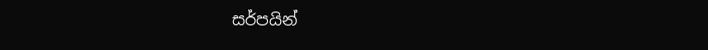සර්පයින්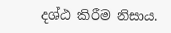දශ්ඨ කිරීම නිසාය.